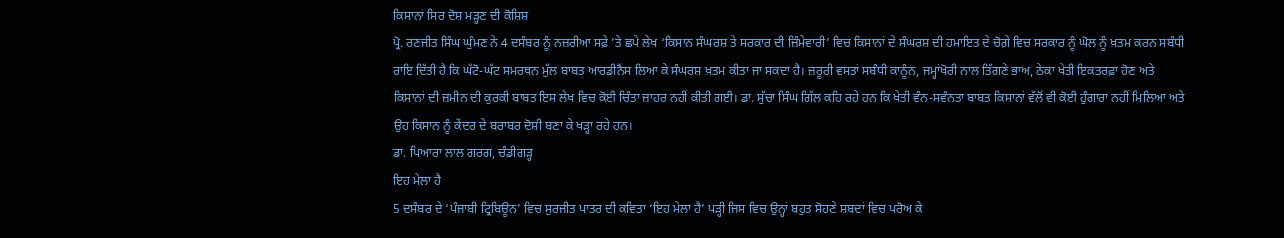ਕਿਸਾਨਾਂ ਸਿਰ ਦੋਸ਼ ਮੜ੍ਹਣ ਦੀ ਕੋਸ਼ਿਸ਼
ਪ੍ਰੋ. ਰਣਜੀਤ ਸਿੰਘ ਘੁੰਮਣ ਨੇ 4 ਦਸੰਬਰ ਨੂੰ ਨਜ਼ਰੀਆ ਸਫ਼ੇ ’ਤੇ ਛਪੇ ਲੇਖ ‘ਕਿਸਾਨ ਸੰਘਰਸ਼ ਤੇ ਸਰਕਾਰ ਦੀ ਜ਼ਿੰਮੇਵਾਰੀ’ ਵਿਚ ਕਿਸਾਨਾਂ ਦੇ ਸੰਘਰਸ਼ ਦੀ ਹਮਾਇਤ ਦੇ ਚੋਗ਼ੇ ਵਿਚ ਸਰਕਾਰ ਨੂੰ ਘੋਲ ਨੂੰ ਖ਼ਤਮ ਕਰਨ ਸਬੰਧੀ ਰਾਇ ਦਿੱਤੀ ਹੈ ਕਿ ਘੱਟੋ-ਘੱਟ ਸਮਰਥਨ ਮੁੱਲ ਬਾਬਤ ਆਰਡੀਨੈਂਸ ਲਿਆ ਕੇ ਸੰਘਰਸ਼ ਖ਼ਤਮ ਕੀਤਾ ਜਾ ਸਕਦਾ ਹੈ। ਜ਼ਰੂਰੀ ਵਸਤਾਂ ਸਬੰਧੀ ਕਾਨੂੰਨ, ਜਮ੍ਹਾਂਖੋਰੀ ਨਾਲ ਤਿੱਗਣੇ ਭਾਅ, ਠੇਕਾ ਖੇਤੀ ਇਕਤਰਫ਼ਾ ਹੋਣ ਅਤੇ ਕਿਸਾਨਾਂ ਦੀ ਜ਼ਮੀਨ ਦੀ ਕੁਰਕੀ ਬਾਬਤ ਇਸ ਲੇਖ ਵਿਚ ਕੋਈ ਚਿੰਤਾ ਜ਼ਾਹਰ ਨਹੀਂ ਕੀਤੀ ਗਈ। ਡਾ. ਸੁੱਚਾ ਸਿੰਘ ਗਿੱਲ ਕਹਿ ਰਹੇ ਹਨ ਕਿ ਖੇਤੀ ਵੰਨ-ਸਵੰਨਤਾ ਬਾਬਤ ਕਿਸਾਨਾਂ ਵੱਲੋਂ ਵੀ ਕੋਈ ਹੁੰਗਾਰਾ ਨਹੀਂ ਮਿਲਿਆ ਅਤੇ ਉਹ ਕਿਸਾਨ ਨੂੰ ਕੇਂਦਰ ਦੇ ਬਰਾਬਰ ਦੋਸ਼ੀ ਬਣਾ ਕੇ ਖੜ੍ਹਾ ਰਹੇ ਹਨ।
ਡਾ. ਪਿਆਰਾ ਲਾਲ ਗਰਗ, ਚੰਡੀਗੜ੍ਹ
ਇਹ ਮੇਲਾ ਹੈ
5 ਦਸੰਬਰ ਦੇ ‘ਪੰਜਾਬੀ ਟ੍ਰਿਬਿਊਨ’ ਵਿਚ ਸੁਰਜੀਤ ਪਾਤਰ ਦੀ ਕਵਿਤਾ ‘ਇਹ ਮੇਲਾ ਹੈ’ ਪੜ੍ਹੀ ਜਿਸ ਵਿਚ ਉਨ੍ਹਾਂ ਬਹੁਤ ਸੋਹਣੇ ਸ਼ਬਦਾਂ ਵਿਚ ਪਰੋਅ ਕੇ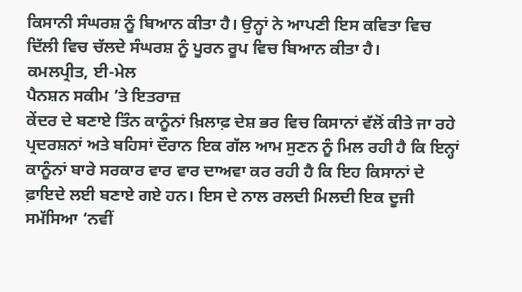ਕਿਸਾਨੀ ਸੰਘਰਸ਼ ਨੂੰ ਬਿਆਨ ਕੀਤਾ ਹੈ। ਉਨ੍ਹਾਂ ਨੇ ਆਪਣੀ ਇਸ ਕਵਿਤਾ ਵਿਚ ਦਿੱਲੀ ਵਿਚ ਚੱਲਦੇ ਸੰਘਰਸ਼ ਨੂੰ ਪੂਰਨ ਰੂਪ ਵਿਚ ਬਿਆਨ ਕੀਤਾ ਹੈ।
ਕਮਲਪ੍ਰੀਤ, ਈ-ਮੇਲ
ਪੈਨਸ਼ਨ ਸਕੀਮ ’ਤੇ ਇਤਰਾਜ਼
ਕੇਂਦਰ ਦੇ ਬਣਾਏ ਤਿੰਨ ਕਾਨੂੰਨਾਂ ਖ਼ਿਲਾਫ਼ ਦੇਸ਼ ਭਰ ਵਿਚ ਕਿਸਾਨਾਂ ਵੱਲੋਂ ਕੀਤੇ ਜਾ ਰਹੇ ਪ੍ਰਦਰਸ਼ਨਾਂ ਅਤੇ ਬਹਿਸਾਂ ਦੌਰਾਨ ਇਕ ਗੱਲ ਆਮ ਸੁਣਨ ਨੂੰ ਮਿਲ ਰਹੀ ਹੈ ਕਿ ਇਨ੍ਹਾਂ ਕਾਨੂੰਨਾਂ ਬਾਰੇ ਸਰਕਾਰ ਵਾਰ ਵਾਰ ਦਾਅਵਾ ਕਰ ਰਹੀ ਹੈ ਕਿ ਇਹ ਕਿਸਾਨਾਂ ਦੇ ਫ਼ਾਇਦੇ ਲਈ ਬਣਾਏ ਗਏ ਹਨ। ਇਸ ਦੇ ਨਾਲ ਰਲਦੀ ਮਿਲਦੀ ਇਕ ਦੂਜੀ ਸਮੱਸਿਆ ‘ਨਵੀਂ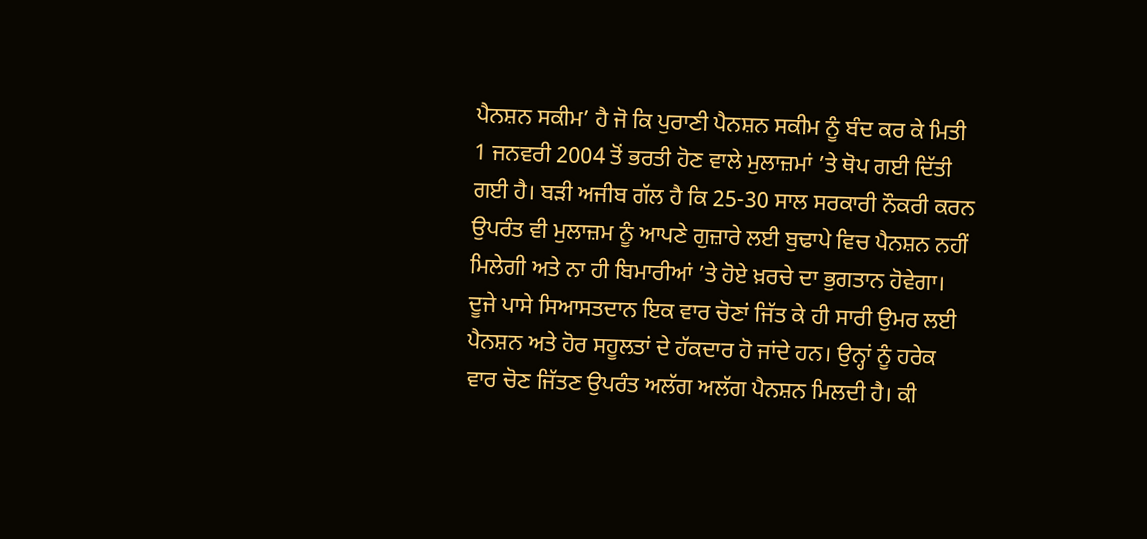ਪੈਨਸ਼ਨ ਸਕੀਮ’ ਹੈ ਜੋ ਕਿ ਪੁਰਾਣੀ ਪੈਨਸ਼ਨ ਸਕੀਮ ਨੂੰ ਬੰਦ ਕਰ ਕੇ ਮਿਤੀ 1 ਜਨਵਰੀ 2004 ਤੋਂ ਭਰਤੀ ਹੋਣ ਵਾਲੇ ਮੁਲਾਜ਼ਮਾਂ ’ਤੇ ਥੋਪ ਗਈ ਦਿੱਤੀ ਗਈ ਹੈ। ਬੜੀ ਅਜੀਬ ਗੱਲ ਹੈ ਕਿ 25-30 ਸਾਲ ਸਰਕਾਰੀ ਨੌਕਰੀ ਕਰਨ ਉਪਰੰਤ ਵੀ ਮੁਲਾਜ਼ਮ ਨੂੰ ਆਪਣੇ ਗੁਜ਼ਾਰੇ ਲਈ ਬੁਢਾਪੇ ਵਿਚ ਪੈਨਸ਼ਨ ਨਹੀਂ ਮਿਲੇਗੀ ਅਤੇ ਨਾ ਹੀ ਬਿਮਾਰੀਆਂ ’ਤੇ ਹੋਏ ਖ਼ਰਚੇ ਦਾ ਭੁਗਤਾਨ ਹੋਵੇਗਾ। ਦੂਜੇ ਪਾਸੇ ਸਿਆਸਤਦਾਨ ਇਕ ਵਾਰ ਚੋਣਾਂ ਜਿੱਤ ਕੇ ਹੀ ਸਾਰੀ ਉਮਰ ਲਈ ਪੈਨਸ਼ਨ ਅਤੇ ਹੋਰ ਸਹੂਲਤਾਂ ਦੇ ਹੱਕਦਾਰ ਹੋ ਜਾਂਦੇ ਹਨ। ਉਨ੍ਹਾਂ ਨੂੰ ਹਰੇਕ ਵਾਰ ਚੋਣ ਜਿੱਤਣ ਉਪਰੰਤ ਅਲੱਗ ਅਲੱਗ ਪੈਨਸ਼ਨ ਮਿਲਦੀ ਹੈ। ਕੀ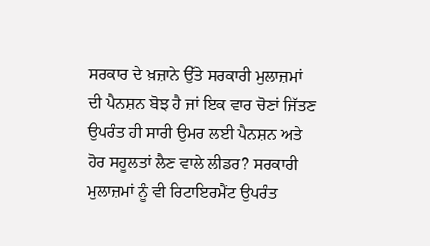ਸਰਕਾਰ ਦੇ ਖ਼ਜ਼ਾਨੇ ਉੱਤੇ ਸਰਕਾਰੀ ਮੁਲਾਜ਼ਮਾਂ ਦੀ ਪੈਨਸ਼ਨ ਬੋਝ ਹੈ ਜਾਂ ਇਕ ਵਾਰ ਚੋਣਾਂ ਜਿੱਤਣ ਉਪਰੰਤ ਹੀ ਸਾਰੀ ਉਮਰ ਲਈ ਪੈਨਸ਼ਨ ਅਤੇ ਹੋਰ ਸਹੂਲਤਾਂ ਲੈਣ ਵਾਲੇ ਲੀਡਰ? ਸਰਕਾਰੀ ਮੁਲਾਜ਼ਮਾਂ ਨੂੰ ਵੀ ਰਿਟਾਇਰਮੈਂਟ ਉਪਰੰਤ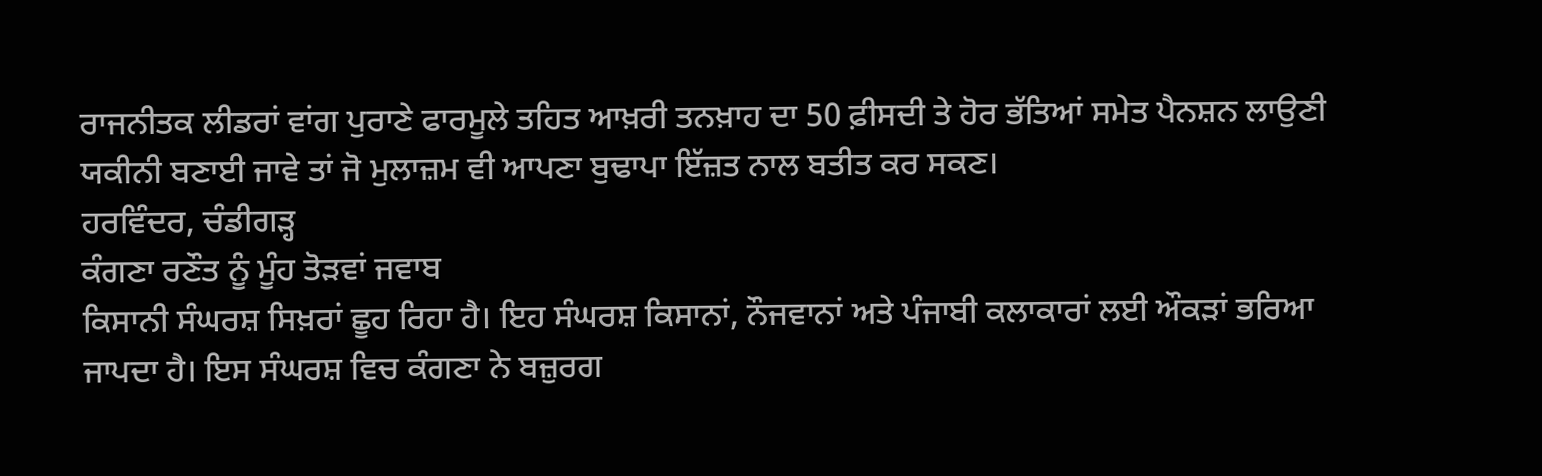ਰਾਜਨੀਤਕ ਲੀਡਰਾਂ ਵਾਂਗ ਪੁਰਾਣੇ ਫਾਰਮੂਲੇ ਤਹਿਤ ਆਖ਼ਰੀ ਤਨਖ਼ਾਹ ਦਾ 50 ਫ਼ੀਸਦੀ ਤੇ ਹੋਰ ਭੱਤਿਆਂ ਸਮੇਤ ਪੈਨਸ਼ਨ ਲਾਉਣੀ ਯਕੀਨੀ ਬਣਾਈ ਜਾਵੇ ਤਾਂ ਜੋ ਮੁਲਾਜ਼ਮ ਵੀ ਆਪਣਾ ਬੁਢਾਪਾ ਇੱਜ਼ਤ ਨਾਲ ਬਤੀਤ ਕਰ ਸਕਣ।
ਹਰਵਿੰਦਰ, ਚੰਡੀਗੜ੍ਹ
ਕੰਗਣਾ ਰਣੌਤ ਨੂੰ ਮੂੰਹ ਤੋੜਵਾਂ ਜਵਾਬ
ਕਿਸਾਨੀ ਸੰਘਰਸ਼ ਸਿਖ਼ਰਾਂ ਛੂਹ ਰਿਹਾ ਹੈ। ਇਹ ਸੰਘਰਸ਼ ਕਿਸਾਨਾਂ, ਨੌਜਵਾਨਾਂ ਅਤੇ ਪੰਜਾਬੀ ਕਲਾਕਾਰਾਂ ਲਈ ਔਕੜਾਂ ਭਰਿਆ ਜਾਪਦਾ ਹੈ। ਇਸ ਸੰਘਰਸ਼ ਵਿਚ ਕੰਗਣਾ ਨੇ ਬਜ਼ੁਰਗ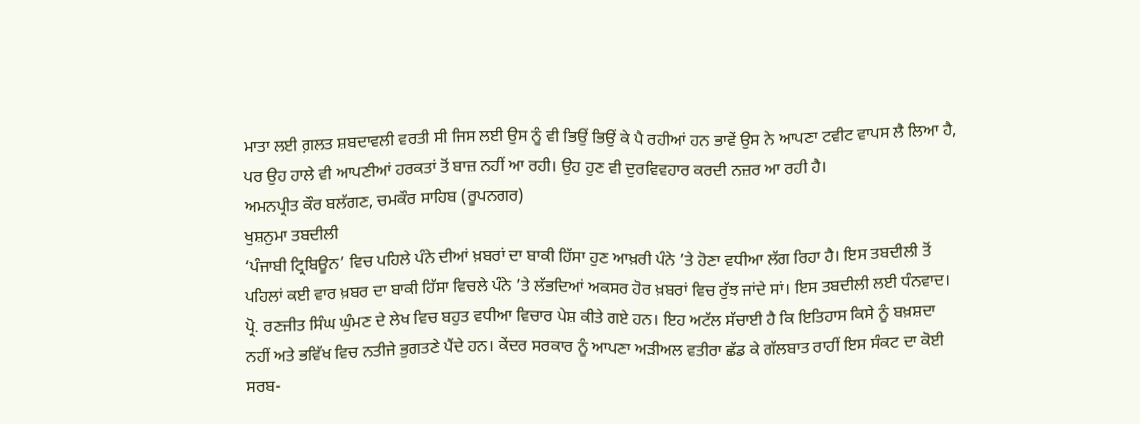ਮਾਤਾ ਲਈ ਗ਼ਲਤ ਸ਼ਬਦਾਵਲੀ ਵਰਤੀ ਸੀ ਜਿਸ ਲਈ ਉਸ ਨੂੰ ਵੀ ਭਿਉਂ ਭਿਉਂ ਕੇ ਪੈ ਰਹੀਆਂ ਹਨ ਭਾਵੇਂ ਉਸ ਨੇ ਆਪਣਾ ਟਵੀਟ ਵਾਪਸ ਲੈ ਲਿਆ ਹੈ, ਪਰ ਉਹ ਹਾਲੇ ਵੀ ਆਪਣੀਆਂ ਹਰਕਤਾਂ ਤੋਂ ਬਾਜ਼ ਨਹੀਂ ਆ ਰਹੀ। ਉਹ ਹੁਣ ਵੀ ਦੁਰਵਿਵਹਾਰ ਕਰਦੀ ਨਜ਼ਰ ਆ ਰਹੀ ਹੈ।
ਅਮਨਪ੍ਰੀਤ ਕੌਰ ਬਲੱਗਣ, ਚਮਕੌਰ ਸਾਹਿਬ (ਰੂਪਨਗਰ)
ਖੁਸ਼ਨੁਮਾ ਤਬਦੀਲੀ
‘ਪੰਜਾਬੀ ਟ੍ਰਿਬਿਊਨ’ ਵਿਚ ਪਹਿਲੇ ਪੰਨੇ ਦੀਆਂ ਖ਼ਬਰਾਂ ਦਾ ਬਾਕੀ ਹਿੱਸਾ ਹੁਣ ਆਖ਼ਰੀ ਪੰਨੇ ’ਤੇ ਹੋਣਾ ਵਧੀਆ ਲੱਗ ਰਿਹਾ ਹੈ। ਇਸ ਤਬਦੀਲੀ ਤੋਂ ਪਹਿਲਾਂ ਕਈ ਵਾਰ ਖ਼ਬਰ ਦਾ ਬਾਕੀ ਹਿੱਸਾ ਵਿਚਲੇ ਪੰਨੇ ’ਤੇ ਲੱਭਦਿਆਂ ਅਕਸਰ ਹੋਰ ਖ਼ਬਰਾਂ ਵਿਚ ਰੁੱਝ ਜਾਂਦੇ ਸਾਂ। ਇਸ ਤਬਦੀਲੀ ਲਈ ਧੰਨਵਾਦ।
ਪ੍ਰੋ. ਰਣਜੀਤ ਸਿੰਘ ਘੁੰਮਣ ਦੇ ਲੇਖ ਵਿਚ ਬਹੁਤ ਵਧੀਆ ਵਿਚਾਰ ਪੇਸ਼ ਕੀਤੇ ਗਏ ਹਨ। ਇਹ ਅਟੱਲ ਸੱਚਾਈ ਹੈ ਕਿ ਇਤਿਹਾਸ ਕਿਸੇ ਨੂੰ ਬਖ਼ਸ਼ਦਾ ਨਹੀਂ ਅਤੇ ਭਵਿੱਖ ਵਿਚ ਨਤੀਜੇ ਭੁਗਤਣੇ ਪੈਂਦੇ ਹਨ। ਕੇਂਦਰ ਸਰਕਾਰ ਨੂੰ ਆਪਣਾ ਅੜੀਅਲ ਵਤੀਰਾ ਛੱਡ ਕੇ ਗੱਲਬਾਤ ਰਾਹੀਂ ਇਸ ਸੰਕਟ ਦਾ ਕੋਈ ਸਰਬ-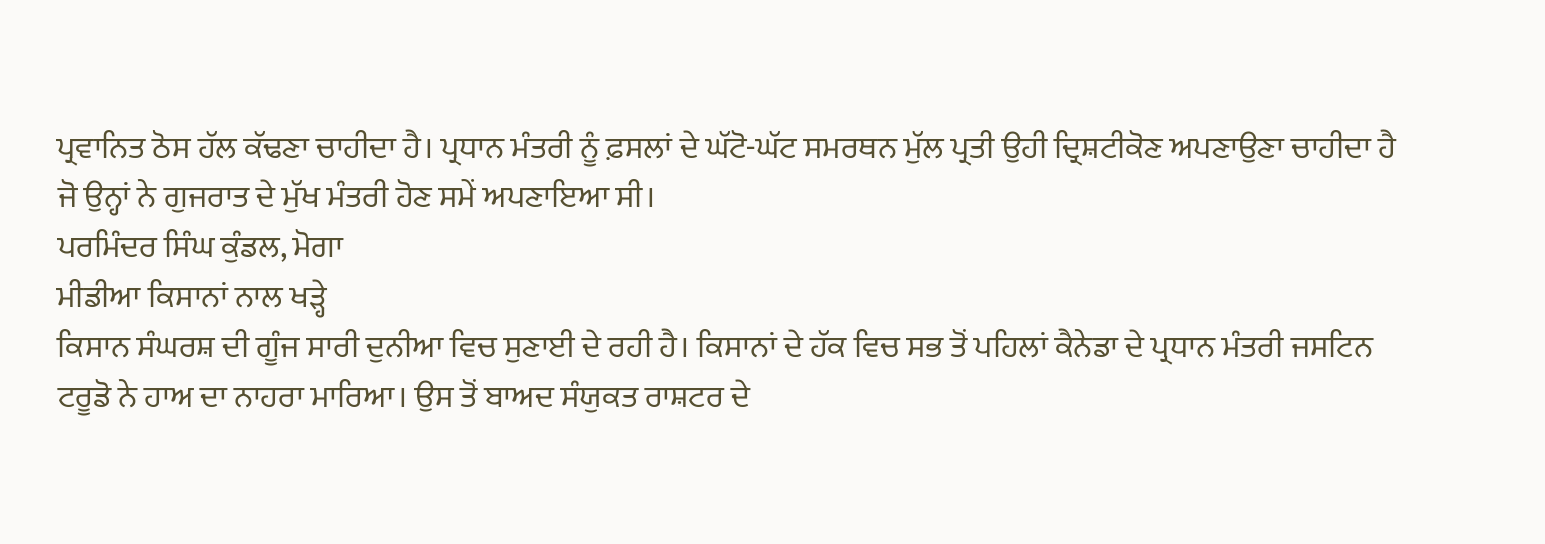ਪ੍ਰਵਾਨਿਤ ਠੋਸ ਹੱਲ ਕੱਢਣਾ ਚਾਹੀਦਾ ਹੈ। ਪ੍ਰਧਾਨ ਮੰਤਰੀ ਨੂੰ ਫ਼ਸਲਾਂ ਦੇ ਘੱਟੋ-ਘੱਟ ਸਮਰਥਨ ਮੁੱਲ ਪ੍ਰਤੀ ਉਹੀ ਦ੍ਰਿਸ਼ਟੀਕੋਣ ਅਪਣਾਉਣਾ ਚਾਹੀਦਾ ਹੈ ਜੋ ਉਨ੍ਹਾਂ ਨੇ ਗੁਜਰਾਤ ਦੇ ਮੁੱਖ ਮੰਤਰੀ ਹੋਣ ਸਮੇਂ ਅਪਣਾਇਆ ਸੀ।
ਪਰਮਿੰਦਰ ਸਿੰਘ ਕੁੰਡਲ, ਮੋਗਾ
ਮੀਡੀਆ ਕਿਸਾਨਾਂ ਨਾਲ ਖੜ੍ਹੇ
ਕਿਸਾਨ ਸੰਘਰਸ਼ ਦੀ ਗੂੰਜ ਸਾਰੀ ਦੁਨੀਆ ਵਿਚ ਸੁਣਾਈ ਦੇ ਰਹੀ ਹੈ। ਕਿਸਾਨਾਂ ਦੇ ਹੱਕ ਵਿਚ ਸਭ ਤੋਂ ਪਹਿਲਾਂ ਕੈਨੇਡਾ ਦੇ ਪ੍ਰਧਾਨ ਮੰਤਰੀ ਜਸਟਿਨ ਟਰੂਡੋ ਨੇ ਹਾਅ ਦਾ ਨਾਹਰਾ ਮਾਰਿਆ। ਉਸ ਤੋਂ ਬਾਅਦ ਸੰਯੁਕਤ ਰਾਸ਼ਟਰ ਦੇ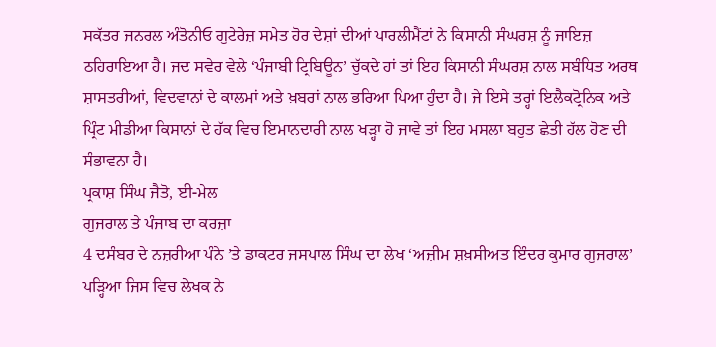ਸਕੱਤਰ ਜਨਰਲ ਅੰਤੋਨੀਓ ਗੁਟੇਰੇਜ਼ ਸਮੇਤ ਹੋਰ ਦੇਸ਼ਾਂ ਦੀਆਂ ਪਾਰਲੀਮੈਂਟਾਂ ਨੇ ਕਿਸਾਨੀ ਸੰਘਰਸ਼ ਨੂੰ ਜਾਇਜ਼ ਠਹਿਰਾਇਆ ਹੈ। ਜਦ ਸਵੇਰ ਵੇਲੇ ‘ਪੰਜਾਬੀ ਟ੍ਰਿਬਿਊਨ’ ਚੁੱਕਦੇ ਹਾਂ ਤਾਂ ਇਹ ਕਿਸਾਨੀ ਸੰਘਰਸ਼ ਨਾਲ ਸਬੰਧਿਤ ਅਰਥ ਸ਼ਾਸਤਰੀਆਂ, ਵਿਦਵਾਨਾਂ ਦੇ ਕਾਲਮਾਂ ਅਤੇ ਖ਼ਬਰਾਂ ਨਾਲ ਭਰਿਆ ਪਿਆ ਹੁੰਦਾ ਹੈ। ਜੇ ਇਸੇ ਤਰ੍ਹਾਂ ਇਲੈਕਟ੍ਰੋਨਿਕ ਅਤੇ ਪ੍ਰਿੰਟ ਮੀਡੀਆ ਕਿਸਾਨਾਂ ਦੇ ਹੱਕ ਵਿਚ ਇਮਾਨਦਾਰੀ ਨਾਲ ਖੜ੍ਹਾ ਹੋ ਜਾਵੇ ਤਾਂ ਇਹ ਮਸਲਾ ਬਹੁਤ ਛੇਤੀ ਹੱਲ ਹੋਣ ਦੀ ਸੰਭਾਵਨਾ ਹੈ।
ਪ੍ਰਕਾਸ਼ ਸਿੰਘ ਜੈਤੋ, ਈ-ਮੇਲ
ਗੁਜਰਾਲ ਤੇ ਪੰਜਾਬ ਦਾ ਕਰਜ਼ਾ
4 ਦਸੰਬਰ ਦੇ ਨਜ਼ਰੀਆ ਪੰਨੇ ’ਤੇ ਡਾਕਟਰ ਜਸਪਾਲ ਸਿੰਘ ਦਾ ਲੇਖ ‘ਅਜ਼ੀਮ ਸ਼ਖ਼ਸੀਅਤ ਇੰਦਰ ਕੁਮਾਰ ਗੁਜਰਾਲ’ ਪੜ੍ਹਿਆ ਜਿਸ ਵਿਚ ਲੇਖਕ ਨੇ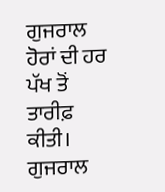ਗੁਜਰਾਲ ਹੋਰਾਂ ਦੀ ਹਰ ਪੱਖ ਤੋਂ ਤਾਰੀਫ਼ ਕੀਤੀ। ਗੁਜਰਾਲ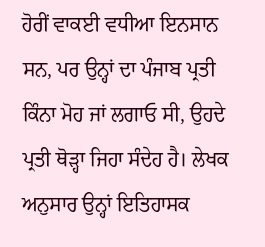ਹੋਰੀਂ ਵਾਕਈ ਵਧੀਆ ਇਨਸਾਨ ਸਨ, ਪਰ ਉਨ੍ਹਾਂ ਦਾ ਪੰਜਾਬ ਪ੍ਰਤੀ ਕਿੰਨਾ ਮੋਹ ਜਾਂ ਲਗਾਓ ਸੀ, ਉਹਦੇ ਪ੍ਰਤੀ ਥੋੜ੍ਹਾ ਜਿਹਾ ਸੰਦੇਹ ਹੈ। ਲੇਖਕ ਅਨੁਸਾਰ ਉਨ੍ਹਾਂ ਇਤਿਹਾਸਕ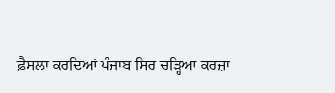ਫ਼ੈਸਲਾ ਕਰਦਿਆਂ ਪੰਜਾਬ ਸਿਰ ਚੜ੍ਹਿਆ ਕਰਜ਼ਾ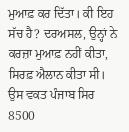ਮੁਆਫ਼ ਕਰ ਦਿੱਤਾ। ਕੀ ਇਹ ਸੱਚ ਹੈ? ਦਰਅਸਲ, ਉਨ੍ਹਾਂ ਨੇ ਕਰਜ਼ਾ ਮੁਆਫ਼ ਨਹੀਂ ਕੀਤਾ, ਸਿਰਫ਼ ਐਲਾਨ ਕੀਤਾ ਸੀ। ਉਸ ਵਕਤ ਪੰਜਾਬ ਸਿਰ 8500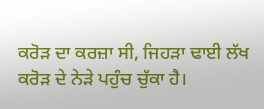ਕਰੋੜ ਦਾ ਕਰਜ਼ਾ ਸੀ, ਜਿਹੜਾ ਢਾਈ ਲੱਖ ਕਰੋੜ ਦੇ ਨੇੜੇ ਪਹੁੰਚ ਚੁੱਕਾ ਹੈ।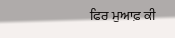ਫਿਰ ਮੁਆਫ਼ ਕੀ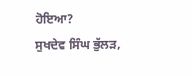ਹੋਇਆ?
ਸੁਖਦੇਵ ਸਿੰਘ ਭੁੱਲੜ,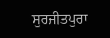ਸੁਰਜੀਤਪੁਰਾ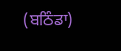(ਬਠਿੰਡਾ)